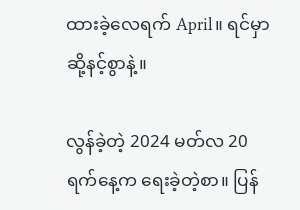ထားခဲ့လေရက် April။ ရင်မှာ ဆို့နင့်စွာနဲ့။

လွန်ခဲ့တဲ့ 2024 မတ်လ 20 ရက်နေ့က ရေးခဲ့တဲ့စာ။ ပြန်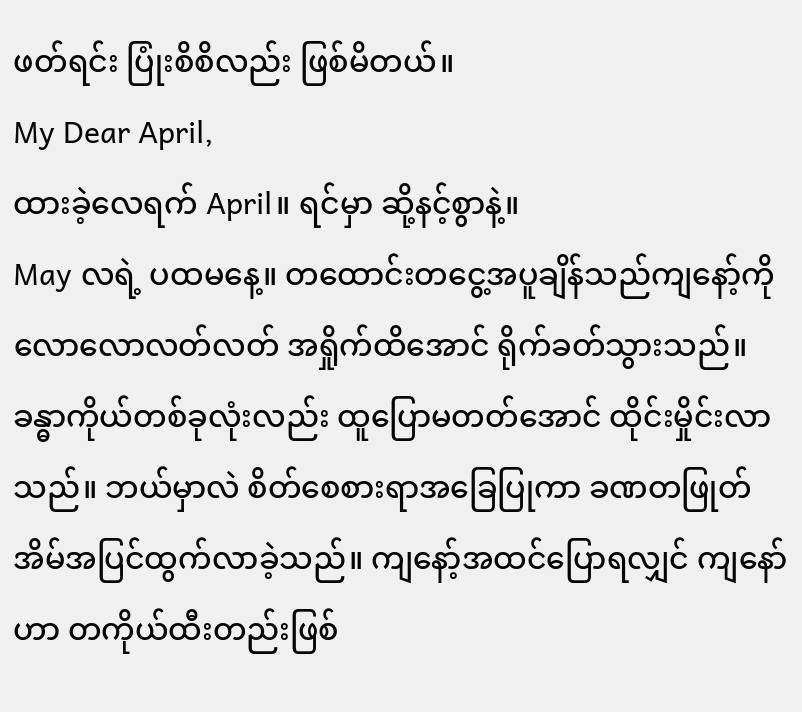ဖတ်ရင်း ပြုံးစိစိလည်း ဖြစ်မိတယ်။
My Dear April,
ထားခဲ့လေရက် April။ ရင်မှာ ဆို့နင့်စွာနဲ့။
May လရဲ့ ပထမနေ့။ တထောင်းတငွေ့အပူချိန်သည်ကျနော့်ကို လောလောလတ်လတ် အရှိုက်ထိအောင် ရိုက်ခတ်သွားသည်။ ခန္ဓာကိုယ်တစ်ခုလုံးလည်း ထူပြောမတတ်အောင် ထိုင်းမှိုင်းလာသည်။ ဘယ်မှာလဲ စိတ်စေစားရာအခြေပြုကာ ခဏတဖြုတ် အိမ်အပြင်ထွက်လာခဲ့သည်။ ကျနော့်အထင်ပြောရလျှင် ကျနော်ဟာ တကိုယ်ထီးတည်းဖြစ်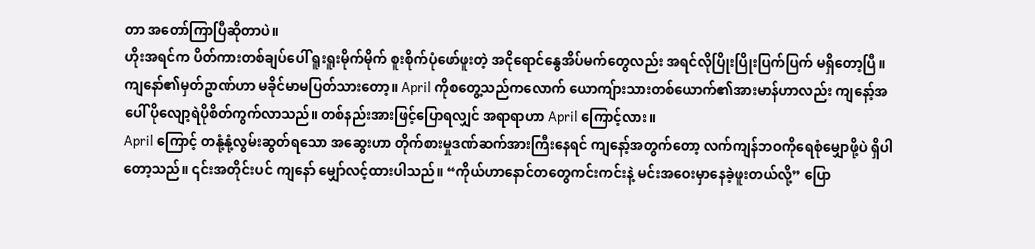တာ အတော်ကြာပြီဆိုတာပဲ။
ဟိုးအရင်က ပိတ်ကားတစ်ချပ်ပေါ် ရူးရူးမိုက်မိုက် စူးစိုက်ပုံဖော်ဖူးတဲ့ အငိုရောင်နွေအိပ်မက်တွေလည်း အရင်လိုပြိုးပြိုးပြက်ပြက် မရှိတော့ပြီ။ ကျနော်၏မှတ်ဥာဏ်ဟာ မခိုင်မာမပြတ်သားတော့။ April ကိုစတွေ့သည်ကလောက် ယောကျ်ားသားတစ်ယောက်၏အားမာန်ဟာလည်း ကျနော့်အပေါ် ပိုလျော့ရဲပိုစိတ်ကွက်လာသည်။ တစ်နည်းအားဖြင့်ပြောရလျှင် အရာရာဟာ April ကြောင့်လား။
April ကြောင့် တနုံ့နုံ့လွမ်းဆွတ်ရသော အဆွေးဟာ တိုက်စားမှုဒဏ်ဆက်အားကြီးနေရင် ကျနော့်အတွက်တော့ လက်ကျန်ဘဝကိုရေစုံမျှောဖို့ပဲ ရှိပါတော့သည်။ ၎င်းအတိုင်းပင် ကျနော် မျှော်လင့်ထားပါသည်။ “ကိုယ်ဟာနောင်တတွေကင်းကင်းနဲ့ မင်းအဝေးမှာနေခဲ့ဖူးတယ်လို့” ပြော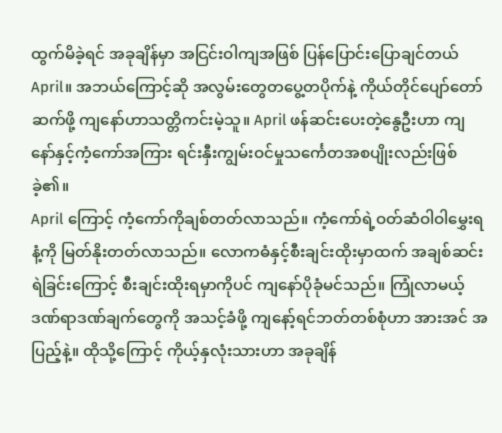ထွက်မိခဲ့ရင် အခုချိန်မှာ အငြင်းဝါကျအဖြစ် ပြန်ပြောင်းပြောချင်တယ် April။ အဘယ်ကြောင့်ဆို အလွမ်းတွေတပွေ့တပိုက်နဲ့ ကိုယ်တိုင်ပျော်တော်ဆက်ဖို့ ကျနော်ဟာသတ္တိကင်းမဲ့သူ။ April ဖန်ဆင်းပေးတဲ့နွေဦးဟာ ကျနော်နှင့်ကံ့ကော်အကြား ရင်းနှီးကျွမ်းဝင်မှုသင်္ကေတအစပျိုးလည်းဖြစ်ခဲ့၏။
April ကြောင့် ကံ့ကော်ကိုချစ်တတ်လာသည်။ ကံ့ကော်ရဲ့ဝတ်ဆံဝါဝါမွှေးရနံ့ကို မြတ်နိုးတတ်လာသည်။ လောကဓံနှင့်စီးချင်းထိုးမှာထက် အချစ်ဆင်းရဲခြင်းကြောင့် စီးချင်းထိုးရမှာကိုပင် ကျနော်ပိုခုံမင်သည်။ ကြုံလာမယ့်ဒဏ်ရာဒဏ်ချက်တွေကို အသင့်ခံဖို့ ကျနော့်ရင်ဘတ်တစ်စုံဟာ အားအင် အပြည့်နဲ့။ ထိုသို့ကြောင့် ကိုယ့်နှလုံးသားဟာ အခုချိန်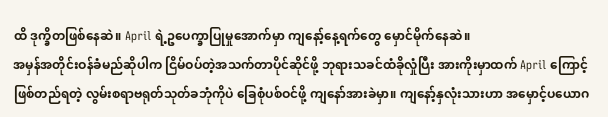ထိ ဒုက္ခိတဖြစ်နေဆဲ။ April ရဲ့ဥပေက္ခာပြုမှုအောက်မှာ ကျနော့်နေ့ရက်တွေ မှောင်မိုက်နေဆဲ။
အမှန်အတိုင်းဝန်ခံမည်ဆိုပါက ငြိမ်ဝပ်တဲ့အသက်တာပိုင်ဆိုင်ဖို့ ဘုရားသခင်ထံခိုလှုံပြီး အားကိုးမှာထက် April ကြောင့်ဖြစ်တည်ရတဲ့ လွမ်းစရာဗရုတ်သုတ်ခဘုံကိုပဲ ခြေစုံပစ်ဝင်ဖို့ ကျနော်အားခဲမှာ။ ကျနော့်နှလုံးသားဟာ အမှောင့်ပယောဂ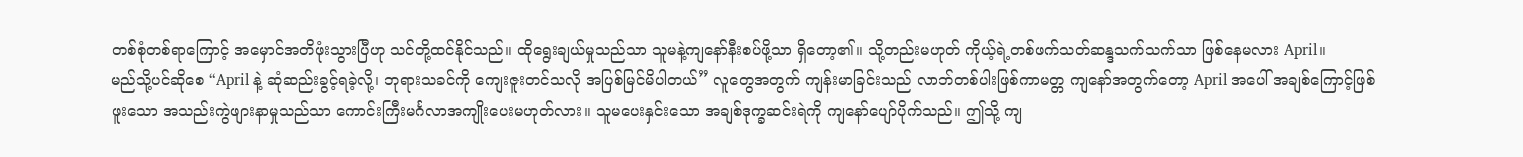တစ်စုံတစ်ရာကြောင့် အမှောင်အတိဖုံးသွားပြီဟု သင်တို့ထင်နိုင်သည်။ ထိုရွေးချယ်မှုသည်သာ သူမနဲ့ကျနော်နီးစပ်ဖို့သာ ရှိတော့၏။ သို့တည်းမဟုတ် ကိုယ့်ရဲ့တစ်ဖက်သတ်ဆန္ဒသက်သက်သာ ဖြစ်နေမလား April။
မည်သို့ပင်ဆိုစေ “April နဲ့ ဆုံဆည်းခွင့်ရခဲ့လို့၊ ဘုရားသခင်ကို ကျေးဇူးတင်သလို အပြစ်မြင်မိပါတယ်” လူတွေအတွက် ကျန်းမာခြင်းသည် လာဘ်တစ်ပါးဖြစ်ကာမတ္တ ကျနော်အတွက်တော့ April အပေါ် အချစ်ကြောင့်ဖြစ်ဖူးသော အသည်းကွဲဖျားနာမှုသည်သာ ကောင်းကြီးမင်္ဂလာအကျိုးပေးမဟုတ်လား။ သူမပေးနှင်းသော အချစ်ဒုက္ခဆင်းရဲကို ကျနော်ပျော်ပိုက်သည်။ ဤသို့ ကျ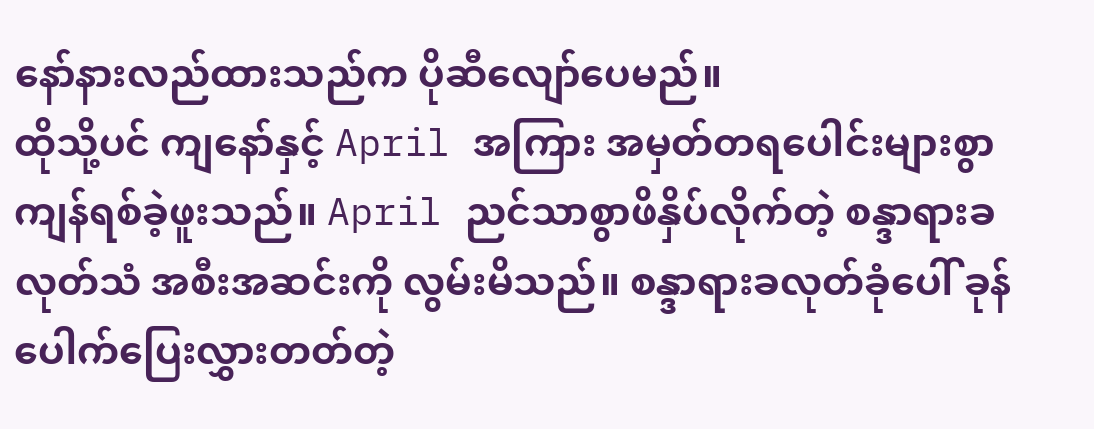နော်နားလည်ထားသည်က ပိုဆီလျော်ပေမည်။
ထိုသို့ပင် ကျနော်နှင့် April အကြား အမှတ်တရပေါင်းများစွာ ကျန်ရစ်ခဲ့ဖူးသည်။ April ညင်သာစွာဖိနှိပ်လိုက်တဲ့ စန္ဒာရားခလုတ်သံ အစီးအဆင်းကို လွမ်းမိသည်။ စန္ဒာရားခလုတ်ခုံပေါ် ခုန်ပေါက်ပြေးလွှားတတ်တဲ့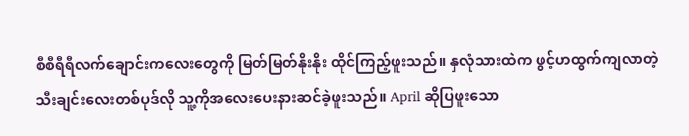စီစီရီရီလက်ချောင်းကလေးတွေကို မြတ်မြတ်နိုးနိုး ထိုင်ကြည့်ဖူးသည်။ နှလုံသားထဲက ဖွင့်ဟထွက်ကျလာတဲ့ သီးချင်းလေးတစ်ပုဒ်လို သူ့ကိုအလေးပေးနားဆင်ခဲ့ဖူးသည်။ April ဆိုပြဖူးသော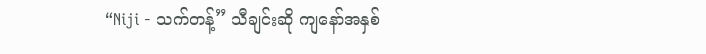“Niji - သက်တန့်” သီချင်းဆို ကျနော်အနှစ်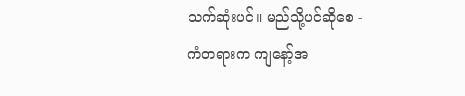သက်ဆုံးပင်။ မည်သို့ပင်ဆိုစေ -
ကံတရားက ကျနော့်အ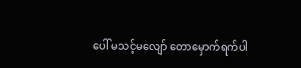ပေါ် မသင့်မလျော် တောမှောက်ရက်ပါ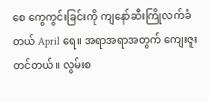စေ ကွေကွင်းခြင်းကို ကျနော်ဆီးကြိုလက်ခံတယ် April ရေ။ အရာအရာအတွက် ကျေးဇူးတင်တယ်။ လွမ်းစ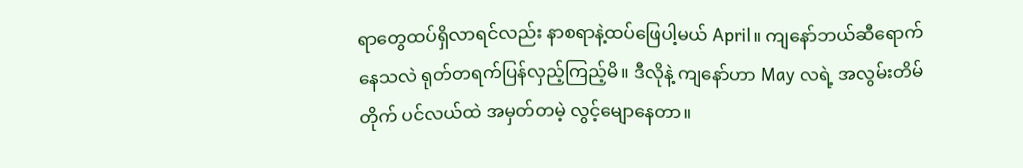ရာတွေထပ်ရှိလာရင်လည်း နာစရာနဲ့ထပ်ဖြေပါ့မယ် April။ ကျနော်ဘယ်ဆီရောက်နေသလဲ ရုတ်တရက်ပြန်လှည့်ကြည့်မိ။ ဒီလိုနဲ့ ကျနော်ဟာ May လရဲ့ အလွမ်းတိမ်တိုက် ပင်လယ်ထဲ အမှတ်တမဲ့ လွင့်မျောနေတာ။